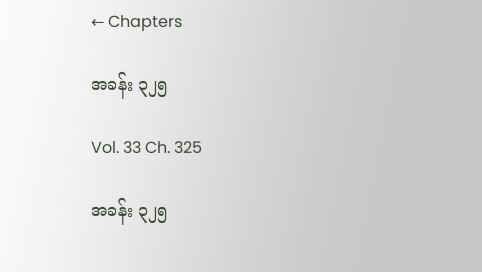← Chapters

အခန်း ၃၂၅

Vol. 33 Ch. 325

အခန်း ၃၂၅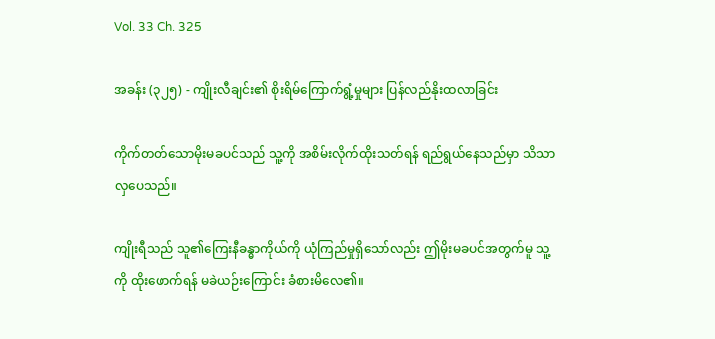Vol. 33 Ch. 325

အခန်း (၃၂၅) - ကျိုးလီချင်း၏ စိုးရိမ်ကြောက်ရွံ့မှုများ ပြန်လည်နိုးထလာခြင်း

ကိုက်တတ်သောမိုးမခပင်သည် သူ့ကို အစိမ်းလိုက်ထိုးသတ်ရန် ရည်ရွယ်နေသည်မှာ သိသာလှပေသည်။

ကျိုးရီသည် သူ၏ကြေးနီခန္ဓာကိုယ်ကို ယုံကြည်မှုရှိသော်လည်း ဤမိုးမခပင်အတွက်မူ သူ့ကို ထိုးဖောက်ရန် မခဲယဉ်းကြောင်း ခံစားမိလေ၏။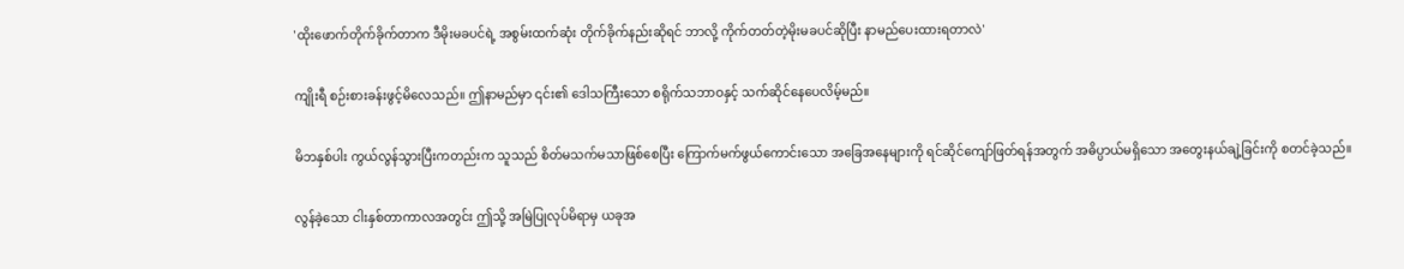'ထိုးဖောက်တိုက်ခိုက်တာက ဒီမိုးမခပင်ရဲ့ အစွမ်းထက်ဆုံး တိုက်ခိုက်နည်းဆိုရင် ဘာလို့ ကိုက်တတ်တဲ့မိုးမခပင်ဆိုပြီး နာမည်ပေးထားရတာလဲ'

ကျိုးရီ စဉ်းစားခန်းဖွင့်မိလေသည်။ ဤနာမည်မှာ ၎င်း၏ ဒေါသကြီးသော စရိုက်သဘာဝနှင့် သက်ဆိုင်နေပေလိမ့်မည်။

မိဘနှစ်ပါး ကွယ်လွန်သွားပြီးကတည်းက သူသည် စိတ်မသက်မသာဖြစ်စေပြီး ကြောက်မက်ဖွယ်ကောင်းသော အခြေအနေများကို ရင်ဆိုင်ကျော်ဖြတ်ရန်အတွက် အဓိပ္ပာယ်မရှိသော အတွေးနယ်ချဲ့ခြင်းကို စတင်ခဲ့သည်။

လွန်ခဲ့သော ငါးနှစ်တာကာလအတွင်း ဤသို့ အမြဲပြုလုပ်မိရာမှ ယခုအ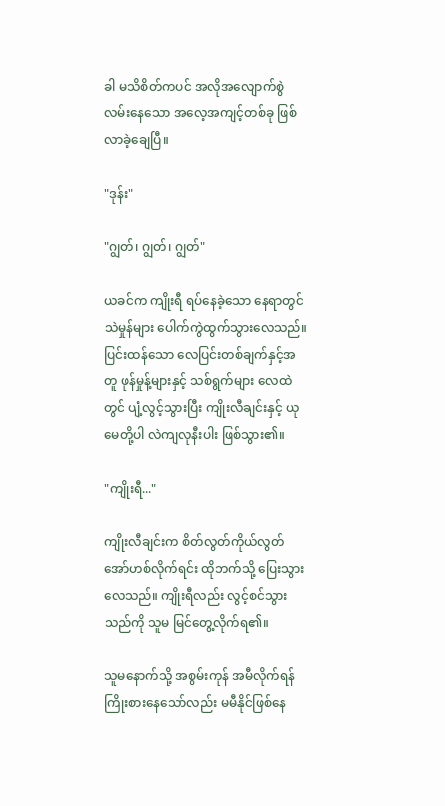ခါ မသိစိတ်ကပင် အလိုအလျောက်စွဲလမ်းနေသော အလေ့အကျင့်တစ်ခု ဖြစ်လာခဲ့ချေပြီ။

"ဒုန်း"

"ဂျွတ်၊ ဂျွတ်၊ ဂျွတ်"

ယခင်က ကျိုးရီ ရပ်နေခဲ့သော နေရာတွင် သဲမှုန်များ ပေါက်ကွဲထွက်သွားလေသည်။ ပြင်းထန်သော လေပြင်းတစ်ချက်နှင့်အတူ ဖုန်မှုန့်များနှင့် သစ်ရွက်များ လေထဲတွင် ပျံ့လွင့်သွားပြီး ကျိုးလီချင်းနှင့် ယုမေတို့ပါ လဲကျလုနီးပါး ဖြစ်သွား၏။

"ကျိုးရီ..."

ကျိုးလီချင်းက စိတ်လွတ်ကိုယ်လွတ် အော်ဟစ်လိုက်ရင်း ထိုဘက်သို့ ပြေးသွားလေသည်။ ကျိုးရီလည်း လွင့်စင်သွားသည်ကို သူမ မြင်တွေ့လိုက်ရ၏။

သူမနောက်သို့ အစွမ်းကုန် အမီလိုက်ရန် ကြိုးစားနေသော်လည်း မမီနိုင်ဖြစ်နေ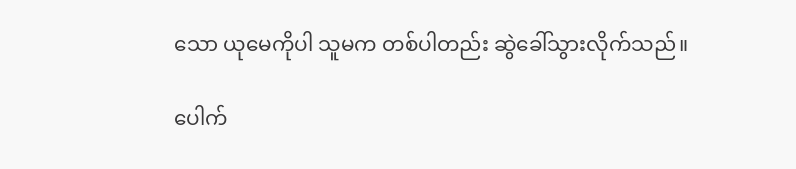သော ယုမေကိုပါ သူမက တစ်ပါတည်း ဆွဲခေါ်သွားလိုက်သည်။

ပေါက်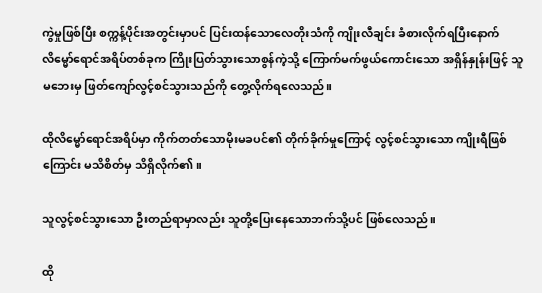ကွဲမှုဖြစ်ပြီး စက္ကန့်ပိုင်းအတွင်းမှာပင် ပြင်းထန်သောလေတိုးသံကို ကျိုးလီချင်း ခံစားလိုက်ရပြီးနောက် လိမ္မော်ရောင်အရိပ်တစ်ခုက ကြိုးပြတ်သွားသောစွန်ကဲ့သို့ ကြောက်မက်ဖွယ်ကောင်းသော အရှိန်နှုန်းဖြင့် သူမဘေးမှ ဖြတ်ကျော်လွင့်စင်သွားသည်ကို တွေ့လိုက်ရလေသည်။

ထိုလိမ္မော်ရောင်အရိပ်မှာ ကိုက်တတ်သောမိုးမခပင်၏ တိုက်ခိုက်မှုကြောင့် လွင့်စင်သွားသော ကျိုးရီဖြစ်ကြောင်း မသိစိတ်မှ သိရှိလိုက်၏။

သူလွင့်စင်သွားသော ဦးတည်ရာမှာလည်း သူတို့ပြေးနေသောဘက်သို့ပင် ဖြစ်လေသည်။

ထို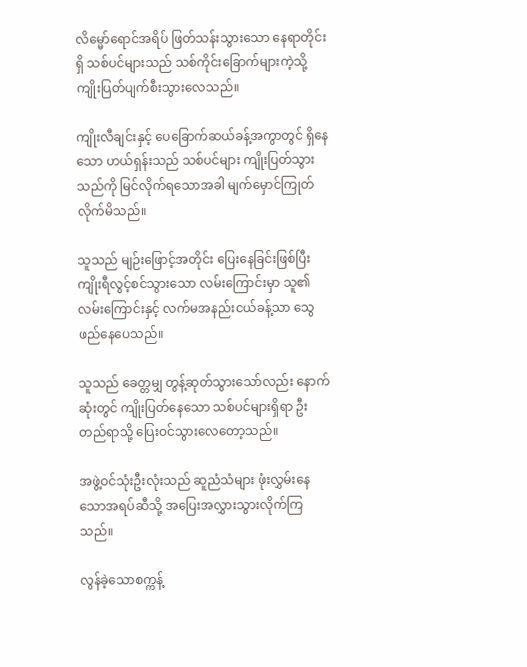လိမ္မော်ရောင်အရိပ် ဖြတ်သန်းသွားသော နေရာတိုင်းရှိ သစ်ပင်များသည် သစ်ကိုင်းခြောက်များကဲ့သို့ ကျိုးပြတ်ပျက်စီးသွားလေသည်။

ကျိုးလီချင်းနှင့် ပေခြောက်ဆယ်ခန့်အကွာတွင် ရှိနေသော ဟယ်ရှန်းသည် သစ်ပင်များ ကျိုးပြတ်သွားသည်ကို မြင်လိုက်ရသောအခါ မျက်မှောင်ကြုတ်လိုက်မိသည်။

သူသည် မျဉ်းဖြောင့်အတိုင်း ပြေးနေခြင်းဖြစ်ပြီး ကျိုးရီလွင့်စင်သွားသော လမ်းကြောင်းမှာ သူ၏လမ်းကြောင်းနှင့် လက်မအနည်းငယ်ခန့်သာ သွေဖည်နေပေသည်။

သူသည် ခေတ္တမျှ တွန့်ဆုတ်သွားသော်လည်း နောက်ဆုံးတွင် ကျိုးပြတ်နေသော သစ်ပင်များရှိရာ ဦးတည်ရာသို့ ပြေးဝင်သွားလေတော့သည်။

အဖွဲ့ဝင်သုံးဦးလုံးသည် ဆူညံသံများ ဖုံးလွှမ်းနေသောအရပ်ဆီသို့ အပြေးအလွှားသွားလိုက်ကြသည်။

လွန်ခဲ့သောစက္ကန့်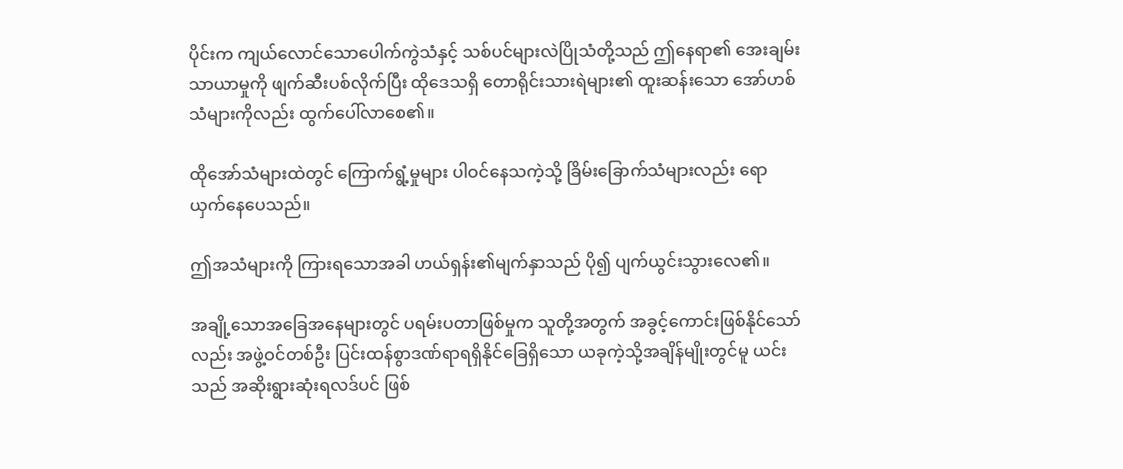ပိုင်းက ကျယ်လောင်သောပေါက်ကွဲသံနှင့် သစ်ပင်များလဲပြိုသံတို့သည် ဤနေရာ၏ အေးချမ်းသာယာမှုကို ဖျက်ဆီးပစ်လိုက်ပြီး ထိုဒေသရှိ တောရိုင်းသားရဲများ၏ ထူးဆန်းသော အော်ဟစ်သံများကိုလည်း ထွက်ပေါ်လာစေ၏။

ထိုအော်သံများထဲတွင် ကြောက်ရွံ့မှုများ ပါဝင်နေသကဲ့သို့ ခြိမ်းခြောက်သံများလည်း ရောယှက်နေပေသည်။

ဤအသံများကို ကြားရသောအခါ ဟယ်ရှန်း၏မျက်နှာသည် ပို၍ ပျက်ယွင်းသွားလေ၏။

အချို့သောအခြေအနေများတွင် ပရမ်းပတာဖြစ်မှုက သူတို့အတွက် အခွင့်ကောင်းဖြစ်နိုင်သော်လည်း အဖွဲ့ဝင်တစ်ဦး ပြင်းထန်စွာဒဏ်ရာရရှိနိုင်ခြေရှိသော ယခုကဲ့သို့အချိန်မျိုးတွင်မူ ယင်းသည် အဆိုးရွားဆုံးရလဒ်ပင် ဖြစ်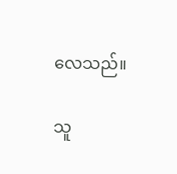လေသည်။

သူ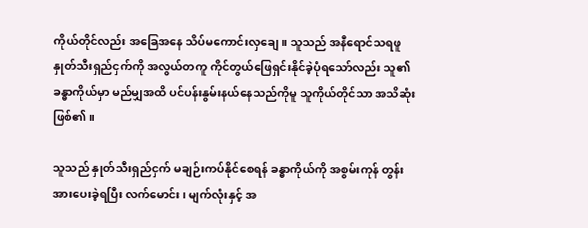ကိုယ်တိုင်လည်း အခြေအနေ သိပ်မကောင်းလှချေ။ သူသည် အနီရောင်သရဖူနှုတ်သီးရှည်ငှက်ကို အလွယ်တကူ ကိုင်တွယ်ဖြေရှင်းနိုင်ခဲ့ပုံရသော်လည်း သူ၏ခန္ဓာကိုယ်မှာ မည်မျှအထိ ပင်ပန်းနွမ်းနယ်နေသည်ကိုမူ သူကိုယ်တိုင်သာ အသိဆုံးဖြစ်၏။

သူသည် နှုတ်သီးရှည်ငှက် မချဉ်းကပ်နိုင်စေရန် ခန္ဓာကိုယ်ကို အစွမ်းကုန် တွန်းအားပေးခဲ့ရပြီး လက်မောင်း၊ မျက်လုံးနှင့် အ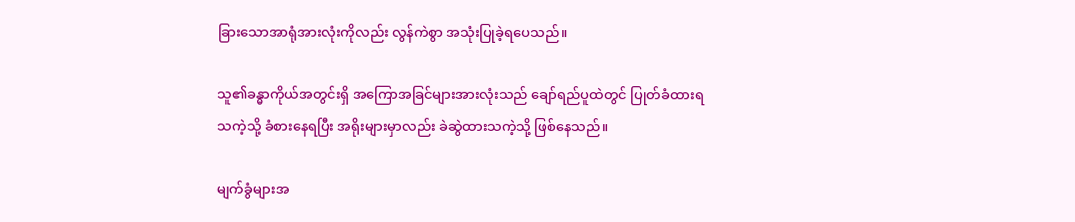ခြားသောအာရုံအားလုံးကိုလည်း လွန်ကဲစွာ အသုံးပြုခဲ့ရပေသည်။

သူ၏ခန္ဓာကိုယ်အတွင်းရှိ အကြောအခြင်များအားလုံးသည် ချော်ရည်ပူထဲတွင် ပြုတ်ခံထားရသကဲ့သို့ ခံစားနေရပြီး အရိုးများမှာလည်း ခဲဆွဲထားသကဲ့သို့ ဖြစ်နေသည်။

မျက်ခွံများအ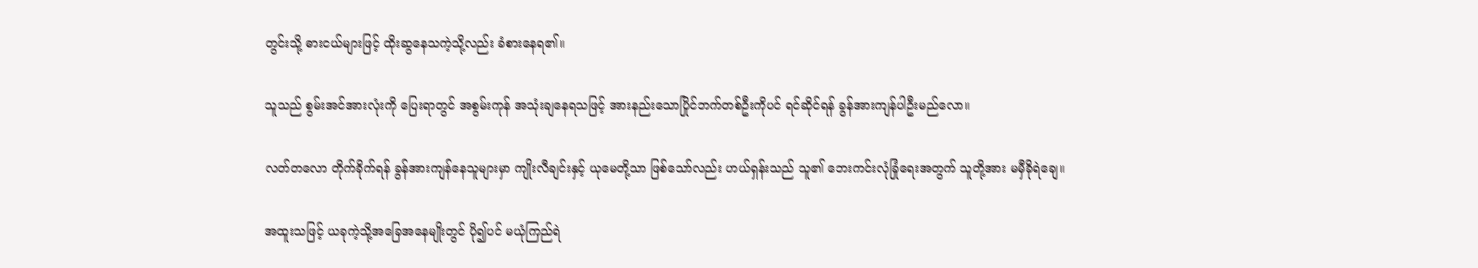တွင်းသို့ ဓားငယ်များဖြင့် ထိုးဆွနေသကဲ့သို့လည်း ခံစားနေရ၏။

သူသည် စွမ်းအင်အားလုံးကို ပြေးရာတွင် အစွမ်းကုန် အသုံးချနေရသဖြင့် အားနည်းသောပြိုင်ဘက်တစ်ဦးကိုပင် ရင်ဆိုင်ရန် ခွန်အားကျန်ပါဦးမည်လော။

လတ်တလော တိုက်ခိုက်ရန် ခွန်အားကျန်နေသူများမှာ ကျိုးလီချင်းနှင့် ယုမေတို့သာ ဖြစ်သော်လည်း ဟယ်ရှန်းသည် သူ၏ ဘေးကင်းလုံခြုံရေးအတွက် သူတို့အား မမှီခိုရဲချေ။

အထူးသဖြင့် ယခုကဲ့သို့အခြေအနေမျိုးတွင် ပို၍ပင် မယုံကြည်ရဲ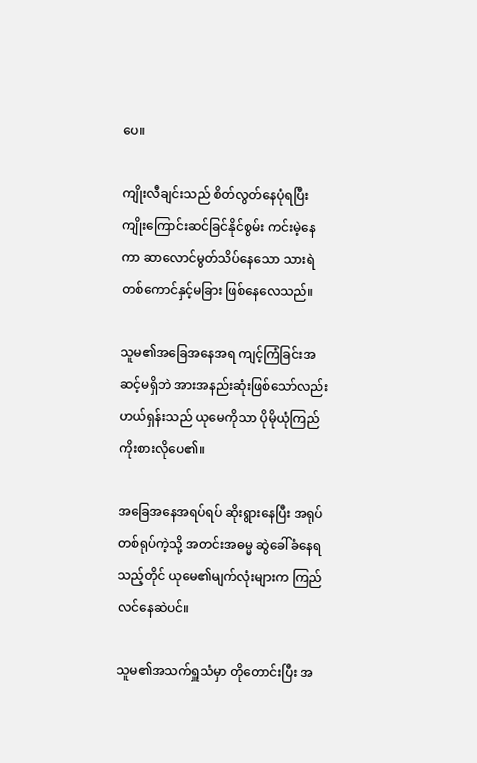ပေ။

ကျိုးလီချင်းသည် စိတ်လွတ်နေပုံရပြီး ကျိုးကြောင်းဆင်ခြင်နိုင်စွမ်း ကင်းမဲ့နေကာ ဆာလောင်မွတ်သိပ်နေသော သားရဲတစ်ကောင်နှင့်မခြား ဖြစ်နေလေသည်။

သူမ၏အခြေအနေအရ ကျင့်ကြံခြင်းအဆင့်မရှိဘဲ အားအနည်းဆုံးဖြစ်သော်လည်း ဟယ်ရှန်းသည် ယုမေကိုသာ ပိုမိုယုံကြည်ကိုးစားလိုပေ၏။

အခြေအနေအရပ်ရပ် ဆိုးရွားနေပြီး အရုပ်တစ်ရုပ်ကဲ့သို့ အတင်းအဓမ္မ ဆွဲခေါ်ခံနေရသည့်တိုင် ယုမေ၏မျက်လုံးများက ကြည်လင်နေဆဲပင်။

သူမ၏အသက်ရှူသံမှာ တိုတောင်းပြီး အ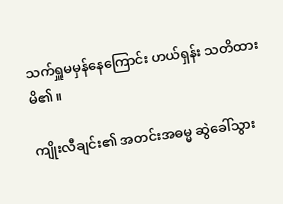သက်ရှူမမှန်နေကြောင်း ဟယ်ရှန်း သတိထားမိ၏။

ကျိုးလီချင်း၏ အတင်းအဓမ္မ ဆွဲခေါ်သွား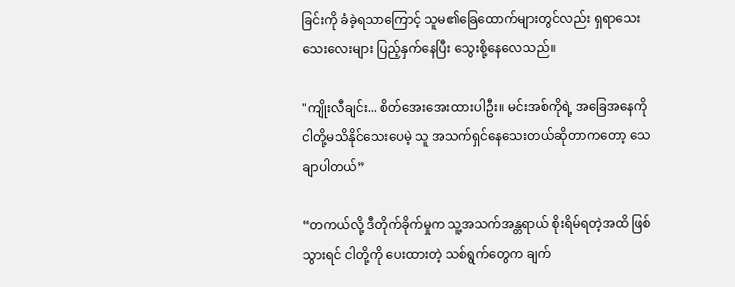ခြင်းကို ခံခဲ့ရသာကြောင့် သူမ၏ခြေထောက်များတွင်လည်း ရှရာသေးသေးလေးများ ပြည့်နှက်နေပြီး သွေးစို့နေလေသည်။

"ကျိုးလီချင်း... စိတ်အေးအေးထားပါဦး။ မင်းအစ်ကိုရဲ့ အခြေအနေကို ငါတို့မသိနိုင်သေးပေမဲ့ သူ အသက်ရှင်နေသေးတယ်ဆိုတာကတော့ သေချာပါတယ်”

“တကယ်လို့ ဒီတိုက်ခိုက်မှုက သူ့အသက်အန္တရာယ် စိုးရိမ်ရတဲ့အထိ ဖြစ်သွားရင် ငါတို့ကို ပေးထားတဲ့ သစ်ရွက်တွေက ချက်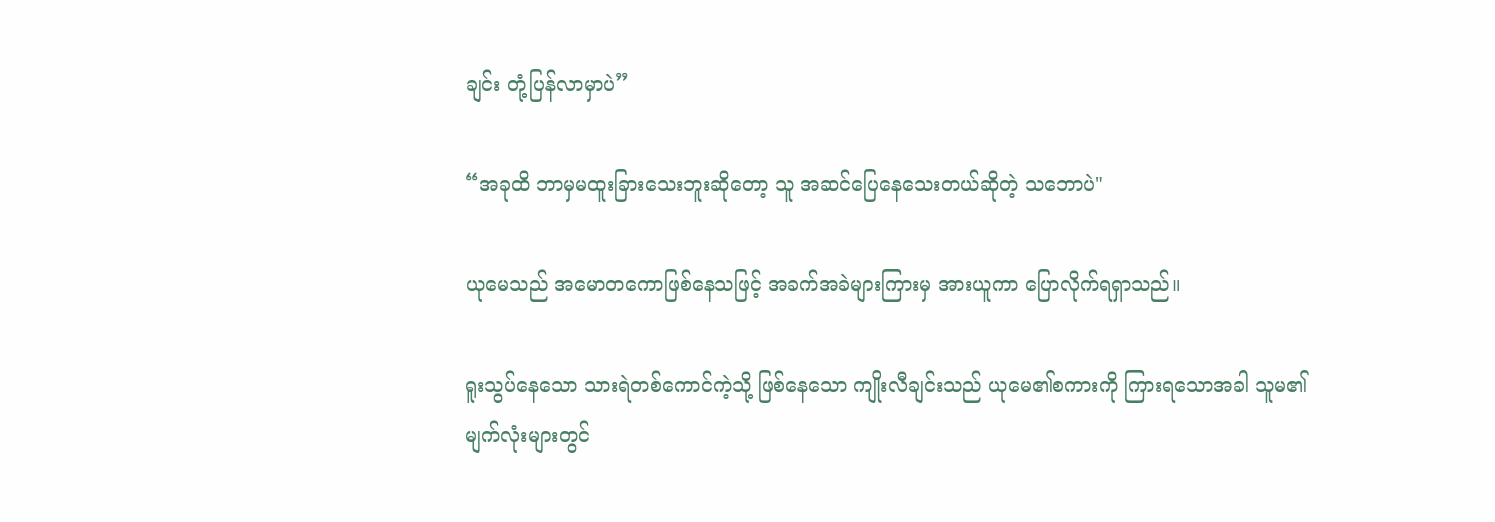ချင်း တုံ့ပြန်လာမှာပဲ”

“အခုထိ ဘာမှမထူးခြားသေးဘူးဆိုတော့ သူ အဆင်ပြေနေသေးတယ်ဆိုတဲ့ သဘောပဲ"

ယုမေသည် အမောတကောဖြစ်နေသဖြင့် အခက်အခဲများကြားမှ အားယူကာ ပြောလိုက်ရရှာသည်။

ရူးသွပ်နေသော သားရဲတစ်ကောင်ကဲ့သို့ ဖြစ်နေသော ကျိုးလီချင်းသည် ယုမေ၏စကားကို ကြားရသောအခါ သူမ၏မျက်လုံးများတွင်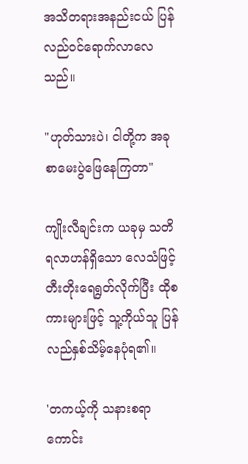အသိတရားအနည်းငယ် ပြန်လည်ဝင်ရောက်လာလေသည်။

"ဟုတ်သားပဲ၊ ငါတို့က အခု စာမေးပွဲဖြေနေကြတာ"

ကျိုးလီချင်းက ယခုမှ သတိရလာဟန်ရှိသော လေသံဖြင့် တီးတိုးရေရွတ်လိုက်ပြီး ထိုစကားများဖြင့် သူ့ကိုယ်သူ ပြန်လည်နှစ်သိမ့်နေပုံရ၏။

'တကယ့်ကို သနားစရာကောင်း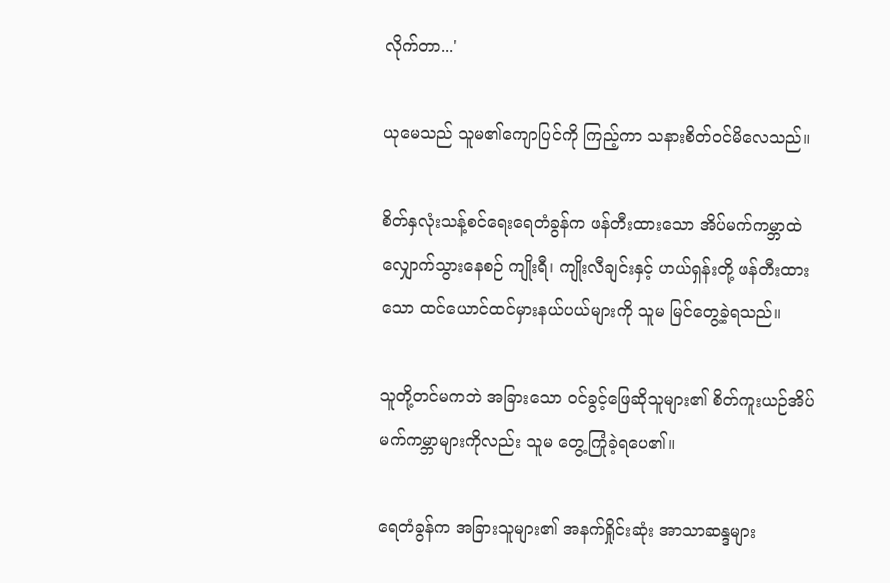လိုက်တာ...'

ယုမေသည် သူမ၏ကျောပြင်ကို ကြည့်ကာ သနားစိတ်ဝင်မိလေသည်။

စိတ်နှလုံးသန့်စင်ရေးရေတံခွန်က ဖန်တီးထားသော အိပ်မက်ကမ္ဘာထဲ လျှောက်သွားနေစဉ် ကျိုးရီ၊ ကျိုးလီချင်းနှင့် ဟယ်ရှန်းတို့ ဖန်တီးထားသော ထင်ယောင်ထင်မှားနယ်ပယ်များကို သူမ မြင်တွေ့ခဲ့ရသည်။

သူတို့တင်မကဘဲ အခြားသော ဝင်ခွင့်ဖြေဆိုသူများ၏ စိတ်ကူးယဉ်အိပ်မက်ကမ္ဘာများကိုလည်း သူမ တွေ့ကြုံခဲ့ရပေ၏။

ရေတံခွန်က အခြားသူများ၏ အနက်ရှိုင်းဆုံး အာသာဆန္ဒများ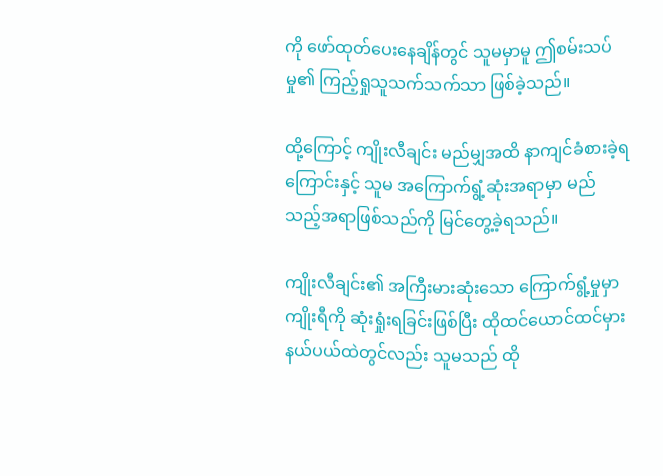ကို ဖော်ထုတ်ပေးနေချိန်တွင် သူမမှာမူ ဤစမ်းသပ်မှု၏ ကြည့်ရှုသူသက်သက်သာ ဖြစ်ခဲ့သည်။

ထို့ကြောင့် ကျိုးလီချင်း မည်မျှအထိ နာကျင်ခံစားခဲ့ရကြောင်းနှင့် သူမ အကြောက်ရွံ့ဆုံးအရာမှာ မည်သည့်အရာဖြစ်သည်ကို မြင်တွေ့ခဲ့ရသည်။

ကျိုးလီချင်း၏ အကြီးမားဆုံးသော ကြောက်ရွံ့မှုမှာ ကျိုးရီကို ဆုံးရှုံးရခြင်းဖြစ်ပြီး ထိုထင်ယောင်ထင်မှားနယ်ပယ်ထဲတွင်လည်း သူမသည် ထို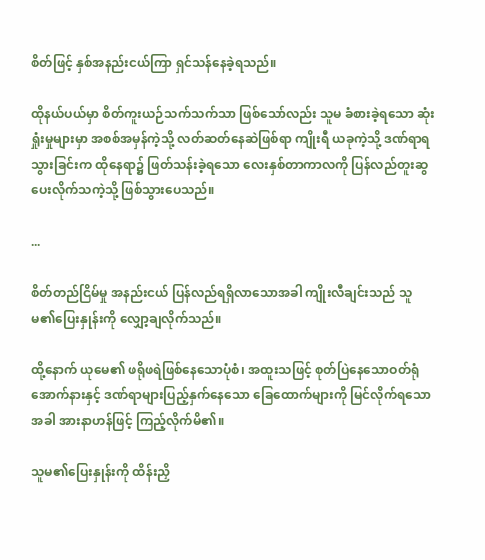စိတ်ဖြင့် နှစ်အနည်းငယ်ကြာ ရှင်သန်နေခဲ့ရသည်။

ထိုနယ်ပယ်မှာ စိတ်ကူးယဉ်သက်သက်သာ ဖြစ်သော်လည်း သူမ ခံစားခဲ့ရသော ဆုံးရှုံးမှုများမှာ အစစ်အမှန်ကဲ့သို့ လတ်ဆတ်နေဆဲဖြစ်ရာ ကျိုးရီ ယခုကဲ့သို့ ဒဏ်ရာရသွားခြင်းက ထိုနေရာ၌ ဖြတ်သန်းခဲ့ရသော လေးနှစ်တာကာလကို ပြန်လည်တူးဆွပေးလိုက်သကဲ့သို့ ဖြစ်သွားပေသည်။

...

စိတ်တည်ငြိမ်မှု အနည်းငယ် ပြန်လည်ရရှိလာသောအခါ ကျိုးလီချင်းသည် သူမ၏ပြေးနှုန်းကို လျှော့ချလိုက်သည်။

ထို့နောက် ယုမေ၏ ဖရိုဖရဲဖြစ်နေသောပုံစံ၊ အထူးသဖြင့် စုတ်ပြဲနေသောဝတ်ရုံအောက်နားနှင့် ဒဏ်ရာများပြည့်နှက်နေသော ခြေထောက်များကို မြင်လိုက်ရသောအခါ အားနာဟန်ဖြင့် ကြည့်လိုက်မိ၏။

သူမ၏ပြေးနှုန်းကို ထိန်းညှိ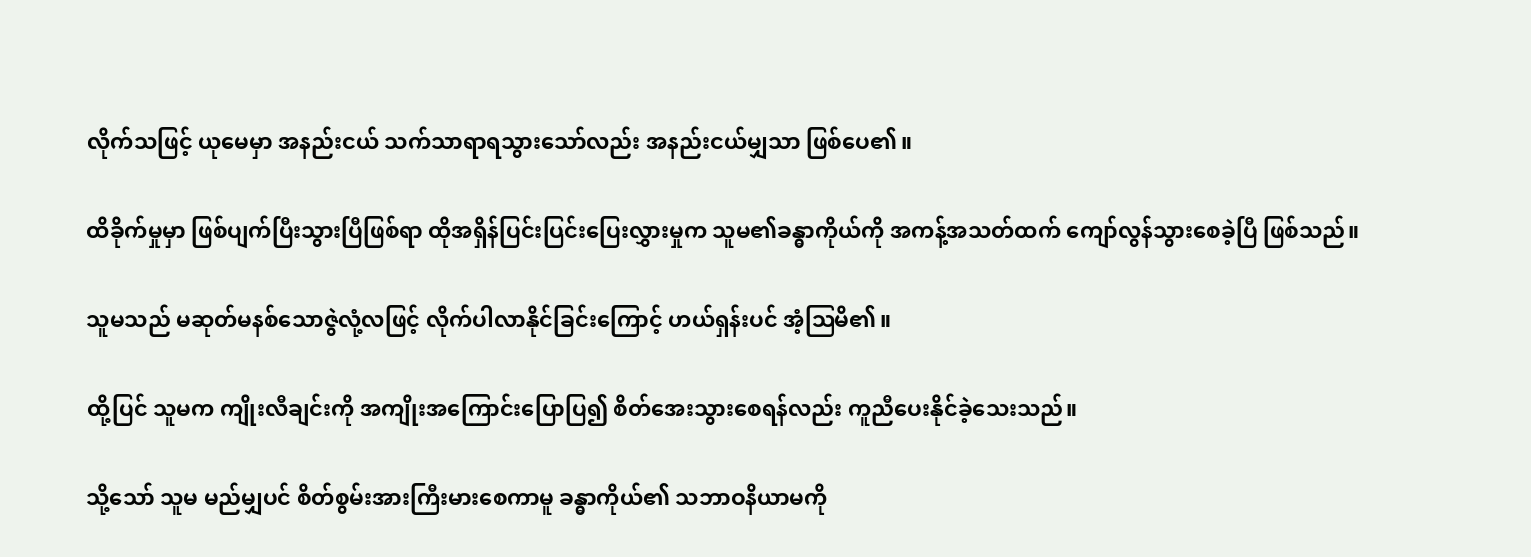လိုက်သဖြင့် ယုမေမှာ အနည်းငယ် သက်သာရာရသွားသော်လည်း အနည်းငယ်မျှသာ ဖြစ်ပေ၏။

ထိခိုက်မှုမှာ ဖြစ်ပျက်ပြီးသွားပြီဖြစ်ရာ ထိုအရှိန်ပြင်းပြင်းပြေးလွှားမှုက သူမ၏ခန္ဓာကိုယ်ကို အကန့်အသတ်ထက် ကျော်လွန်သွားစေခဲ့ပြီ ဖြစ်သည်။

သူမသည် မဆုတ်မနစ်သောဇွဲလုံ့လဖြင့် လိုက်ပါလာနိုင်ခြင်းကြောင့် ဟယ်ရှန်းပင် အံ့ဩမိ၏။

ထို့ပြင် သူမက ကျိုးလီချင်းကို အကျိုးအကြောင်းပြောပြ၍ စိတ်အေးသွားစေရန်လည်း ကူညီပေးနိုင်ခဲ့သေးသည်။

သို့သော် သူမ မည်မျှပင် စိတ်စွမ်းအားကြီးမားစေကာမူ ခန္ဓာကိုယ်၏ သဘာဝနိယာမကို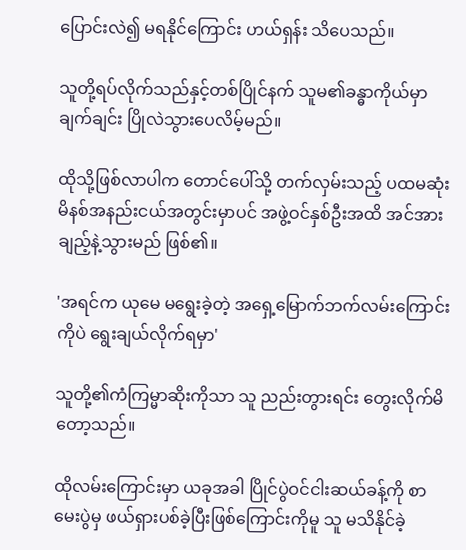ပြောင်းလဲ၍ မရနိုင်ကြောင်း ဟယ်ရှန်း သိပေသည်။

သူတို့ရပ်လိုက်သည်နှင့်တစ်ပြိုင်နက် သူမ၏ခန္ဓာကိုယ်မှာ ချက်ချင်း ပြိုလဲသွားပေလိမ့်မည်။

ထိုသို့ဖြစ်လာပါက တောင်ပေါ်သို့ တက်လှမ်းသည့် ပထမဆုံး မိနစ်အနည်းငယ်အတွင်းမှာပင် အဖွဲ့ဝင်နှစ်ဦးအထိ အင်အားချည့်နဲ့သွားမည် ဖြစ်၏။

'အရင်က ယုမေ မရွေးခဲ့တဲ့ အရှေ့မြောက်ဘက်လမ်းကြောင်းကိုပဲ ရွေးချယ်လိုက်ရမှာ'

သူတို့၏ကံကြမ္မာဆိုးကိုသာ သူ ညည်းတွားရင်း တွေးလိုက်မိတော့သည်။

ထိုလမ်းကြောင်းမှာ ယခုအခါ ပြိုင်ပွဲဝင်ငါးဆယ်ခန့်ကို စာမေးပွဲမှ ဖယ်ရှားပစ်ခဲ့ပြီးဖြစ်ကြောင်းကိုမူ သူ မသိနိုင်ခဲ့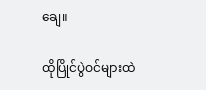ချေ။

ထိုပြိုင်ပွဲဝင်များထဲ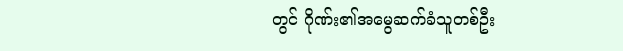တွင် ဂိုဏ်း၏အမွေဆက်ခံသူတစ်ဦး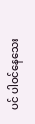ပင် ပါဝင်နေသေး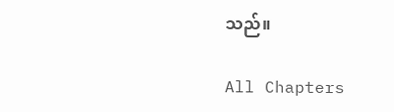သည်။

All Chapters